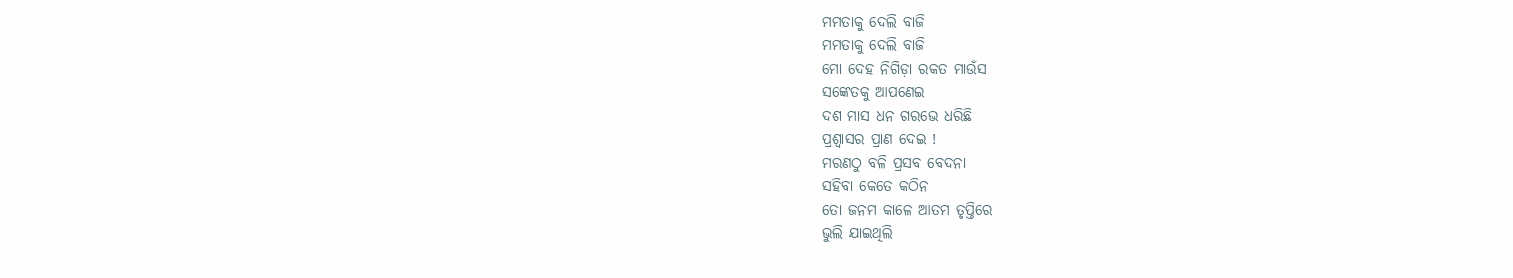ମମତାକୁ ଦେଲି ବାଜି
ମମତାକୁ ଦେଲି ବାଜି
ମୋ ଦେହ ନିଗିଡ଼ା ରକତ ମାଉଁସ
ସଙ୍କେତକୁ ଆପଣେଇ
ଦଶ ମାସ ଧନ ଗରଭେ ଧରିଛି
ପ୍ରଶ୍ୱାସର ପ୍ରାଣ ଦେଇ !
ମରଣଠୁ ବଳି ପ୍ରସବ ବେଦନା
ସହିବା କେତେ କଠିନ
ତୋ ଜନମ କାଳେ ଆତମ ତୃପ୍ତିରେ
ଭୁଲି ଯାଇଥିଲି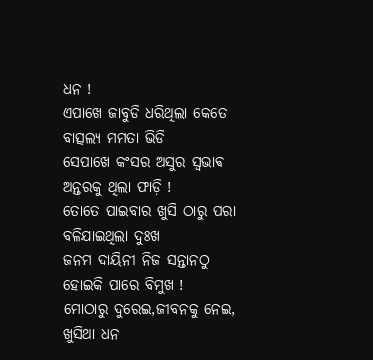ଧନ !
ଏପାଖେ ଜାବୁଡି ଧରିଥିଲା କେତେ
ବାତ୍ସଲ୍ୟ ମମତା ଭିଡି
ସେପାଖେ କଂସର ଅସୁର ସ୍ଵଭାଵ
ଅନ୍ତରକୁ ଥିଲା ଫାଡ଼ି !
ତୋତେ ପାଇବାର ଖୁସି ଠାରୁ ପରା
ବଳିଯାଇଥିଲା ଦୁଃଖ
ଜନମ ଦାୟିନୀ ନିଜ ସନ୍ତାନଠୁ
ହୋଇକି ପାରେ ବିମୁଖ !
ମୋଠାରୁ ଦୁରେଇ,ଜୀବନକୁ ନେଇ,
ଖୁସିଥା ଧନ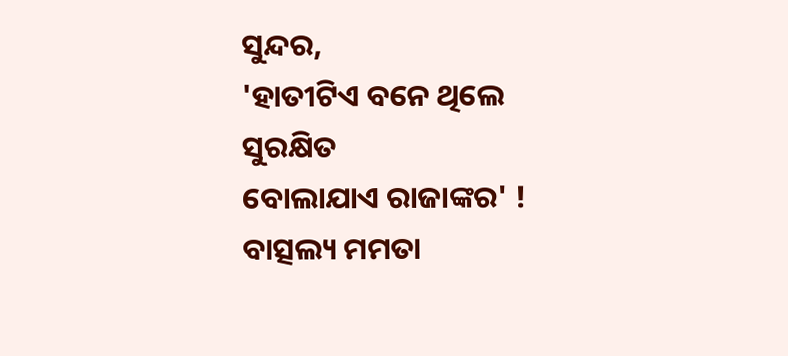ସୁନ୍ଦର,
'ହାତୀଟିଏ ବନେ ଥିଲେ ସୁରକ୍ଷିତ
ବୋଲାଯାଏ ରାଜାଙ୍କର' !
ବାତ୍ସଲ୍ୟ ମମତା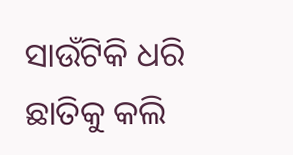ସାଉଁଟିକି ଧରି
ଛାତିକୁ କଲି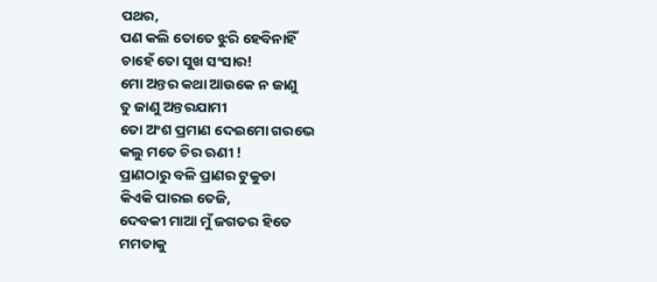ପଥର,
ପଣ କଲି ତୋତେ ଝୁରି ହେବିନାହିଁ
ଚାହେଁ ତୋ ସୁଖ ସଂସାର!
ମୋ ଅନ୍ତର କଥା ଆଉକେ ନ ଜାଣୁ
ତୁ ଜାଣୁ ଅନ୍ତରଯାମୀ
ତୋ ଅଂଶ ପ୍ରମାଣ ଦେଇମୋ ଗରଭେ
କଲୁ ମତେ ଚିର ଋଣୀ !
ପ୍ରାଣଠାରୁ ବଳି ପ୍ରାଣର ଟୁକୁଡା
କିଏକି ପାରଇ ତେଜି,
ଦେବକୀ ମାଆ ମୁଁ ଜଗତର ହିତେ
ମମତାକୁ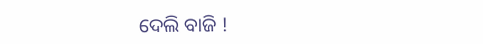ଦେଲି ବାଜି !